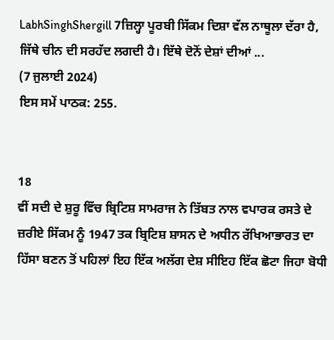LabhSinghShergill 7ਜ਼ਿਲ੍ਹਾ ਪੂਰਬੀ ਸਿੱਕਮ ਦਿਸ਼ਾ ਵੱਲ ਨਾਥੂਲਾ ਦੱਰਾ ਹੈ, ਜਿੱਥੇ ਚੀਨ ਦੀ ਸਰਹੱਦ ਲਗਦੀ ਹੈ। ਇੱਥੇ ਦੋਨੋਂ ਦੇਸ਼ਾਂ ਦੀਆਂ ...
(7 ਜੁਲਾਈ 2024)
ਇਸ ਸਮੇਂ ਪਾਠਕ: 255.


18
ਵੀਂ ਸਦੀ ਦੇ ਸ਼ੁਰੂ ਵਿੱਚ ਬ੍ਰਿਟਿਸ਼ ਸਾਮਰਾਜ ਨੇ ਤਿੱਬਤ ਨਾਲ ਵਪਾਰਕ ਰਸਤੇ ਦੇ ਜ਼ਰੀਏ ਸਿੱਕਮ ਨੂੰ 1947 ਤਕ ਬ੍ਰਿਟਿਸ਼ ਸ਼ਾਸਨ ਦੇ ਅਧੀਨ ਰੱਖਿਆਭਾਰਤ ਦਾ ਹਿੱਸਾ ਬਣਨ ਤੋਂ ਪਹਿਲਾਂ ਇਹ ਇੱਕ ਅਲੱਗ ਦੇਸ਼ ਸੀਇਹ ਇੱਕ ਛੋਟਾ ਜਿਹਾ ਬੋਧੀ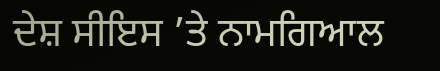ਦੇਸ਼ ਸੀਇਸ ’ਤੇ ਨਾਮਗਿਆਲ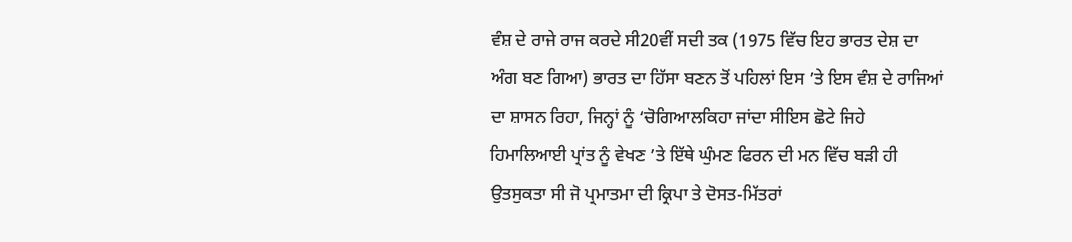ਵੰਸ਼ ਦੇ ਰਾਜੇ ਰਾਜ ਕਰਦੇ ਸੀ20ਵੀਂ ਸਦੀ ਤਕ (1975 ਵਿੱਚ ਇਹ ਭਾਰਤ ਦੇਸ਼ ਦਾ ਅੰਗ ਬਣ ਗਿਆ) ਭਾਰਤ ਦਾ ਹਿੱਸਾ ਬਣਨ ਤੋਂ ਪਹਿਲਾਂ ਇਸ ’ਤੇ ਇਸ ਵੰਸ਼ ਦੇ ਰਾਜਿਆਂ ਦਾ ਸ਼ਾਸਨ ਰਿਹਾ, ਜਿਨ੍ਹਾਂ ਨੂੰ ‘ਚੋਗਿਆਲਕਿਹਾ ਜਾਂਦਾ ਸੀਇਸ ਛੋਟੇ ਜਿਹੇ ਹਿਮਾਲਿਆਈ ਪ੍ਰਾਂਤ ਨੂੰ ਵੇਖਣ ’ਤੇ ਇੱਥੇ ਘੁੰਮਣ ਫਿਰਨ ਦੀ ਮਨ ਵਿੱਚ ਬੜੀ ਹੀ ਉਤਸੁਕਤਾ ਸੀ ਜੋ ਪ੍ਰਮਾਤਮਾ ਦੀ ਕ੍ਰਿਪਾ ਤੇ ਦੋਸਤ-ਮਿੱਤਰਾਂ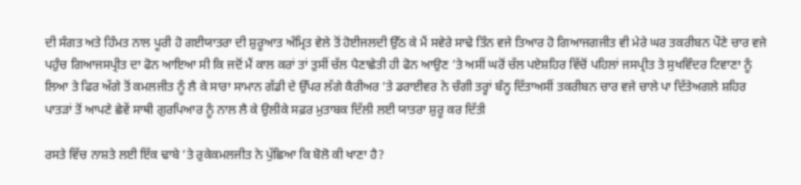ਦੀ ਸੰਗਤ ਅਤੇ ਹਿੰਮਤ ਨਾਲ ਪੂਰੀ ਹੋ ਗਈਯਾਤਰਾ ਦੀ ਸ਼ੁਰੂਆਤ ਅੰਮ੍ਰਿਤ ਵੇਲੇ ਤੋਂ ਹੋਈਜਲਦੀ ਉੱਠ ਕੇ ਮੈਂ ਸਵੇਰੇ ਸਾਢੇ ਤਿੰਨ ਵਜੇ ਤਿਆਰ ਹੋ ਗਿਆਜਗਜੀਤ ਵੀ ਮੇਰੇ ਘਰ ਤਕਰੀਬਨ ਪੌਣੇ ਚਾਰ ਵਜੇ ਪਹੁੰਚ ਗਿਆ‌ਜਸਪ੍ਰੀਤ ਦਾ ਫੋਨ ਆਇਆ ਸੀ ਕਿ ਜਦੋਂ ਮੈਂ ਕਾਲ ਕਰਾਂ ਤਾਂ ਤੁਸੀਂ ਚੱਲ ਪੈਣਾਛੇਤੀ ਹੀ ਫੋਨ ਆਉਣ ’ਤੇ ਅਸੀਂ ਘਰੋਂ ਚੱਲ ਪਏਸ਼ਹਿਰ ਵਿੱਚੋਂ ਪਹਿਲਾਂ ਜਸਪ੍ਰੀਤ ਤੇ ਸੁਖਵਿੰਦਰ ਟਿਵਾਣਾ ਨੂੰ ਲਿਆ ਤੇ ਫਿਰ ਅੱਗੇ ਤੋਂ ਕਮਲਜੀਤ ਨੂੰ ਲੈ ਕੇ ਸਾਰਾ ਸਾਮਾਨ ਗੱਡੀ ਦੇ ਉੱਪਰ ਲੱਗੇ ਕੈਰੀਅਰ ’ਤੇ ਡਰਾਈਵਰ ਨੇ ਚੰਗੀ ਤਰ੍ਹਾਂ ਬੰਨ੍ਹ ਦਿੱਤਾਅਸੀਂ ਤਕਰੀਬਨ ਚਾਰ ਵਜੇ ਚਾਲੇ ਪਾ ਦਿੱਤੇਅਗਲੇ ਸ਼ਹਿਰ ਪਾਤੜਾਂ ਤੋਂ ਆਪਣੇ ਛੇਵੇਂ ਸਾਥੀ ਗੁਰਪਿਆਰ ਨੂੰ ਨਾਲ ਲੈ ਕੇ ਉਲੀਕੇ ਸਫ਼ਰ ਮੁਤਾਬਕ ਦਿੱਲੀ ਲਈ ਯਾਤਰਾ ਸ਼ੁਰੂ ਕਰ ਦਿੱਤੀ

ਰਸਤੇ ਵਿੱਚ ਨਾਸ਼ਤੇ ਲਈ ਇੱਕ ਢਾਬੇ ’ਤੇ ਰੁਕੇਕਮਲਜੀਤ ਨੇ ਪੁੱਛਿਆ ਕਿ ਬੋਲੋ ਕੀ ਖਾਣਾ ਹੈ?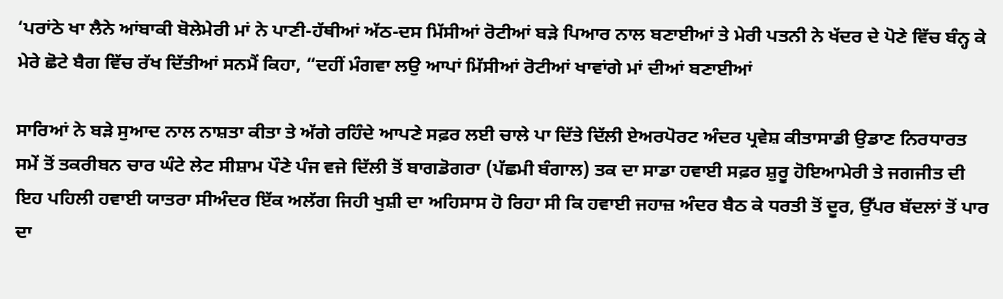‘ਪਰਾਂਠੇ ਖਾ ਲੈਨੇ ਆਂਬਾਕੀ ਬੋਲੇਮੇਰੀ ਮਾਂ ਨੇ ਪਾਣੀ-ਹੱਥੀਆਂ ਅੱਠ-ਦਸ ਮਿੱਸੀਆਂ ਰੋਟੀਆਂ ਬੜੇ ਪਿਆਰ ਨਾਲ ਬਣਾਈਆਂ ਤੇ ਮੇਰੀ ਪਤਨੀ ਨੇ ਖੱਦਰ ਦੇ ਪੋਣੇ ਵਿੱਚ ਬੰਨ੍ਹ ਕੇ ਮੇਰੇ ਛੋਟੇ ਬੈਗ ਵਿੱਚ ਰੱਖ ਦਿੱਤੀਆਂ ਸਨਮੈਂ ਕਿਹਾ, “ਦਹੀਂ ਮੰਗਵਾ ਲਉ ਆਪਾਂ ਮਿੱਸੀਆਂ ਰੋਟੀਆਂ ਖਾਵਾਂਗੇ ਮਾਂ ਦੀਆਂ ਬਣਾਈਆਂ

ਸਾਰਿਆਂ ਨੇ ਬੜੇ ਸੁਆਦ ਨਾਲ ਨਾਸ਼ਤਾ ਕੀਤਾ ਤੇ ਅੱਗੇ ਰਹਿੰਦੇ ਆਪਣੇ ਸਫ਼ਰ ਲਈ ਚਾਲੇ ਪਾ ਦਿੱਤੇ ਦਿੱਲੀ ਏਅਰਪੋਰਟ ਅੰਦਰ ਪ੍ਰਵੇਸ਼ ਕੀਤਾਸਾਡੀ ਉਡਾਣ ਨਿਰਧਾਰਤ ਸਮੇਂ ਤੋਂ ਤਕਰੀਬਨ ਚਾਰ ਘੰਟੇ ਲੇਟ ਸੀਸ਼ਾਮ ਪੌਣੇ ਪੰਜ ਵਜੇ ਦਿੱਲੀ ਤੋਂ ਬਾਗਡੋਗਰਾ (ਪੱਛਮੀ ਬੰਗਾਲ) ਤਕ ਦਾ ਸਾਡਾ ਹਵਾਈ ਸਫ਼ਰ ਸ਼ੁਰੂ ਹੋਇਆਮੇਰੀ ਤੇ ਜਗਜੀਤ ਦੀ ਇਹ ਪਹਿਲੀ ਹਵਾਈ ਯਾਤਰਾ ਸੀਅੰਦਰ ਇੱਕ ਅਲੱਗ ਜਿਹੀ ਖੁਸ਼ੀ ਦਾ ਅਹਿਸਾਸ ਹੋ ਰਿਹਾ ਸੀ ਕਿ ਹਵਾਈ ਜਹਾਜ਼ ਅੰਦਰ ਬੈਠ ਕੇ ਧਰਤੀ ਤੋਂ ਦੂਰ, ਉੱਪਰ ਬੱਦਲਾਂ ਤੋਂ ਪਾਰ ਦਾ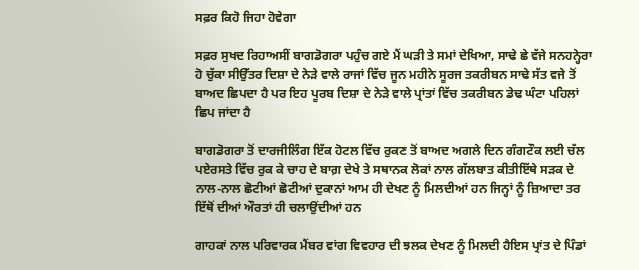ਸਫ਼ਰ ਕਿਹੋ ਜਿਹਾ ਹੋਵੇਗਾ

ਸਫ਼ਰ ਸੁਖਦ ਰਿਹਾਅਸੀਂ ਬਾਗਡੋਗਰਾ ਪਹੁੰਚ ਗਏ ਮੈਂ ਘੜੀ ਤੇ ਸਮਾਂ ਦੇਖਿਆ, ਸਾਢੇ ਛੇ ਵੱਜੇ ਸਨਹਨ੍ਹੇਰਾ ਹੋ ਚੁੱਕਾ ਸੀਉੱਤਰ ਦਿਸ਼ਾ ਦੇ ਨੇੜੇ ਵਾਲੇ ਰਾਜਾਂ ਵਿੱਚ ਜੂਨ ਮਹੀਨੇ ਸੂਰਜ ਤਕਰੀਬਨ ਸਾਢੇ ਸੱਤ ਵਜੇ ਤੋਂ ਬਾਅਦ ਛਿਪਦਾ ਹੈ ਪਰ ਇਹ ਪੂਰਬ ਦਿਸ਼ਾ ਦੇ ਨੇੜੇ ਵਾਲੇ ਪ੍ਰਾਂਤਾਂ ਵਿੱਚ ਤਕਰੀਬਨ ਡੇਢ ਘੰਟਾ ਪਹਿਲਾਂ ਛਿਪ ਜਾਂਦਾ ਹੈ

ਬਾਗਡੋਗਰਾ ਤੋਂ ਦਾਰਜੀਲਿੰਗ ਇੱਕ ਹੋਟਲ ਵਿੱਚ ਰੁਕਣ ਤੋਂ ਬਾਅਦ ਅਗਲੇ ਦਿਨ ਗੰਗਟੌਕ ਲਈ ਚੱਲ ਪਏਰਸਤੇ ਵਿੱਚ ਰੁਕ ਕੇ ਚਾਹ ਦੇ ਬਾਗ਼ ਦੇਖੇ ਤੇ ਸਥਾਨਕ ਲੋਕਾਂ ਨਾਲ ਗੱਲਬਾਤ ਕੀਤੀ‌ਇੱਥੇ ਸੜਕ ਦੇ ਨਾਲ-ਨਾਲ ਛੋਟੀਆਂ ਛੋਟੀਆਂ ਦੁਕਾਨਾਂ ਆਮ ਹੀ ਦੇਖਣ ਨੂੰ ਮਿਲਦੀਆਂ ਹਨ ਜਿਨ੍ਹਾਂ ਨੂੰ ਜ਼ਿਆਦਾ ਤਰ ਇੱਥੋਂ ਦੀਆਂ ਔਰਤਾਂ ਹੀ ਚਲਾਉਂਦੀਆਂ ਹਨ

ਗਾਹਕਾਂ ਨਾਲ ਪਰਿਵਾਰਕ ਮੈਂਬਰ ਵਾਂਗ ਵਿਵਹਾਰ ਦੀ ਝਲਕ ਦੇਖਣ ਨੂੰ ਮਿਲਦੀ ਹੈਇਸ ਪ੍ਰਾਂਤ ਦੇ ਪਿੰਡਾਂ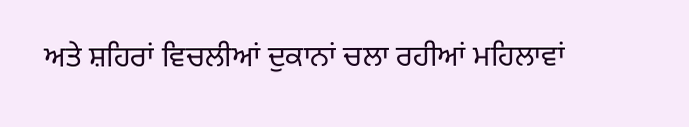ਅਤੇ ਸ਼ਹਿਰਾਂ ਵਿਚਲੀਆਂ ਦੁਕਾਨਾਂ ਚਲਾ ਰਹੀਆਂ ਮਹਿਲਾਵਾਂ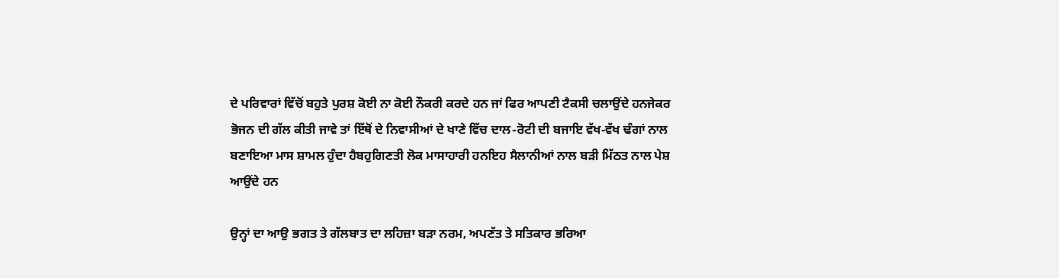ਦੇ ਪਰਿਵਾਰਾਂ ਵਿੱਚੋਂ ਬਹੁਤੇ ਪੁਰਸ਼ ਕੋਈ ਨਾ ਕੋਈ ਨੌਕਰੀ ਕਰਦੇ ਹਨ ਜਾਂ ਫਿਰ ਆਪਣੀ ਟੈਕਸੀ ਚਲਾਉਂਦੇ ਹਨਜੇਕਰ ਭੋਜਨ ਦੀ ਗੱਲ ਕੀਤੀ ਜਾਵੇ ਤਾਂ ਇੱਥੋਂ ਦੇ ਨਿਵਾਸੀਆਂ ਦੇ ਖਾਣੇ ਵਿੱਚ ਦਾਲ-ਰੋਟੀ ਦੀ ਬਜਾਇ ਵੱਖ-ਵੱਖ ਢੰਗਾਂ ਨਾਲ ਬਣਾਇਆ ਮਾਸ ਸ਼ਾਮਲ ਹੁੰਦਾ ਹੈਬਹੁਗਿਣਤੀ ਲੋਕ ਮਾਸਾਹਾਰੀ ਹਨਇਹ ਸੈਲਾਨੀਆਂ ਨਾਲ ਬੜੀ ਮਿੱਠਤ ਨਾਲ ਪੇਸ਼ ਆਉਂਦੇ ਹਨ

ਉਨ੍ਹਾਂ ਦਾ ਆਉ ਭਗਤ ਤੇ ਗੱਲਬਾਤ ਦਾ ਲਹਿਜ਼ਾ ਬੜਾ ਨਰਮ, ਅਪਣੱਤ ਤੇ ਸਤਿਕਾਰ ਭਰਿਆ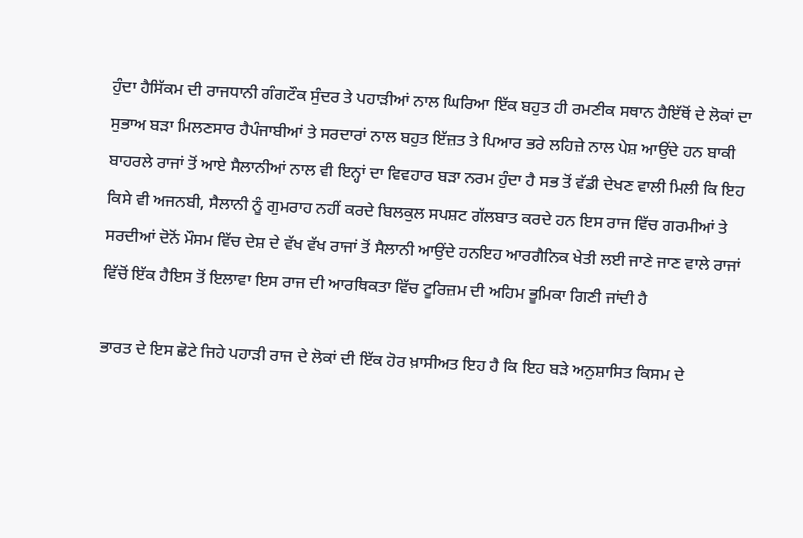ਹੁੰਦਾ ਹੈਸਿੱਕਮ ਦੀ ਰਾਜਧਾਨੀ ਗੰਗਟੌਕ ਸੁੰਦਰ ਤੇ ਪਹਾੜੀਆਂ ਨਾਲ ਘਿਰਿਆ ਇੱਕ ਬਹੁਤ ਹੀ ਰਮਣੀਕ ਸਥਾਨ ਹੈਇੱਥੋਂ ਦੇ ਲੋਕਾਂ ਦਾ ਸੁਭਾਅ ਬੜਾ ਮਿਲਣਸਾਰ ਹੈਪੰਜਾਬੀਆਂ ਤੇ ਸਰਦਾਰਾਂ ਨਾਲ ਬਹੁਤ ਇੱਜ਼ਤ ਤੇ ਪਿਆਰ ਭਰੇ ਲਹਿਜ਼ੇ ਨਾਲ ਪੇਸ਼ ਆਉਂਦੇ ਹਨ ਬਾਕੀ ਬਾਹਰਲੇ ਰਾਜਾਂ ਤੋਂ ਆਏ ਸੈਲਾਨੀਆਂ ਨਾਲ ਵੀ ਇਨ੍ਹਾਂ ਦਾ ਵਿਵਹਾਰ ਬੜਾ ਨਰਮ ਹੁੰਦਾ ਹੈ ਸਭ ਤੋਂ ਵੱਡੀ ਦੇਖਣ ਵਾਲੀ ਮਿਲੀ ਕਿ ਇਹ ਕਿਸੇ ਵੀ ਅਜਨਬੀ, ਸੈਲਾਨੀ ਨੂੰ ਗੁਮਰਾਹ ਨਹੀਂ ਕਰਦੇ ਬਿਲਕੁਲ ਸਪਸ਼ਟ ਗੱਲਬਾਤ ਕਰਦੇ ਹਨ ਇਸ ਰਾਜ ਵਿੱਚ ਗਰਮੀਆਂ ਤੇ ਸਰਦੀਆਂ ਦੋਨੋਂ ਮੌਸਮ ਵਿੱਚ ਦੇਸ਼ ਦੇ ਵੱਖ ਵੱਖ ਰਾਜਾਂ ਤੋਂ ਸੈਲਾਨੀ ਆਉਂਦੇ ਹਨਇਹ ਆਰਗੈਨਿਕ ਖੇਤੀ ਲਈ ਜਾਣੇ ਜਾਣ ਵਾਲੇ ਰਾਜਾਂ ਵਿੱਚੋਂ ਇੱਕ ਹੈਇਸ ਤੋਂ ਇਲਾਵਾ ਇਸ ਰਾਜ ਦੀ ਆਰਥਿਕਤਾ ਵਿੱਚ ਟੂਰਿਜ਼ਮ ਦੀ ਅਹਿਮ ਭੂਮਿਕਾ ਗਿਣੀ ਜਾਂਦੀ ਹੈ

ਭਾਰਤ ਦੇ ਇਸ ਛੋਟੇ ਜਿਹੇ ਪਹਾੜੀ ਰਾਜ ਦੇ ਲੋਕਾਂ ਦੀ ਇੱਕ ਹੋਰ ਖ਼ਾਸੀਅਤ ਇਹ ਹੈ ਕਿ ਇਹ ਬੜੇ ਅਨੁਸ਼ਾਸਿਤ ਕਿਸਮ ਦੇ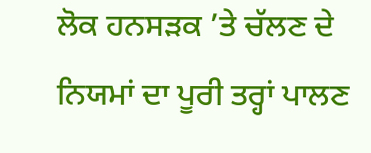ਲੋਕ ਹਨਸੜਕ ’ਤੇ ਚੱਲਣ ਦੇ ਨਿਯਮਾਂ ਦਾ ਪੂਰੀ ਤਰ੍ਹਾਂ ਪਾਲਣ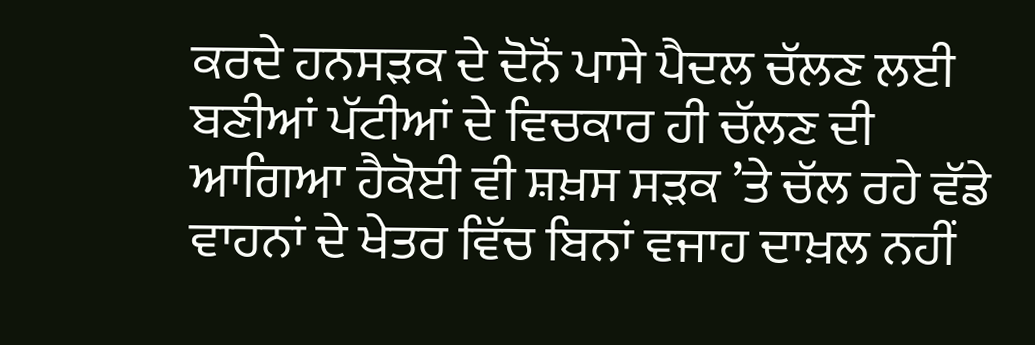ਕਰਦੇ ਹਨਸੜਕ ਦੇ ਦੋਨੋਂ ਪਾਸੇ ਪੈਦਲ ਚੱਲਣ ਲਈ ਬਣੀਆਂ ਪੱਟੀਆਂ ਦੇ ਵਿਚਕਾਰ ਹੀ ਚੱਲਣ ਦੀ ਆਗਿਆ ਹੈਕੋਈ ਵੀ ਸ਼ਖ਼ਸ ਸੜਕ ’ਤੇ ਚੱਲ ਰਹੇ ਵੱਡੇ ਵਾਹਨਾਂ ਦੇ ਖੇਤਰ ਵਿੱਚ ਬਿਨਾਂ ਵਜਾਹ ਦਾਖ਼ਲ ਨਹੀਂ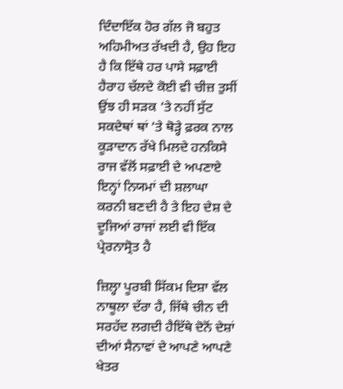ਦਿੰਦਾਇੱਕ ਹੋਰ ਗੱਲ ਜੋ ਬਹੁਤ ਅਹਿਮੀਅਤ ਰੱਖਦੀ ਹੈ, ਉਹ ਇਹ ਹੈ ਕਿ ਇੱਥੇ ਹਰ ਪਾਸੇ ਸਫ਼ਾਈ ਹੈਰਾਹ ਚੱਲਦੇ ਕੋਈ ਵੀ ਚੀਜ਼ ਤੁਸੀਂ ਉਂਝ ਹੀ ਸੜਕ ’ਤੇ ਨਹੀਂ ਸੁੱਟ ਸਕਦੇਥਾਂ ਥਾਂ ’ਤੇ ਥੋੜ੍ਹੇ ਫ਼ਰਕ ਨਾਲ ਕੂੜਾਦਾਨ ਰੱਖੇ ਮਿਲਦੇ ਹਨਕਿਸੇ ਰਾਜ ਵੱਲੋਂ ਸਫ਼ਾਈ ਦੇ ਅਪਣਾਏ ਇਨ੍ਹਾਂ ਨਿਯਮਾਂ ਦੀ ਸ਼ਲਾਘਾ ਕਰਨੀ ਬਣਦੀ ਹੈ ਤੇ ਇਹ ਦੇਸ਼ ਦੇ ਦੂਜਿਆਂ ਰਾਜਾਂ ਲਈ ਵੀ ਇੱਕ ਪ੍ਰੇਰਨਾਸ੍ਰੋਤ ਹੈ

ਜ਼ਿਲ੍ਹਾ ਪੂਰਬੀ ਸਿੱਕਮ ਦਿਸ਼ਾ ਵੱਲ ਨਾਥੂਲਾ ਦੱਰਾ ਹੈ, ਜਿੱਥੇ ਚੀਨ ਦੀ ਸਰਹੱਦ ਲਗਦੀ ਹੈਇੱਥੇ ਦੋਨੋਂ ਦੇਸ਼ਾਂ ਦੀਆਂ ਸੈਨਾਵਾਂ ਦੇ ਆਪਣੇ ਆਪਣੇ ਖੇਤਰ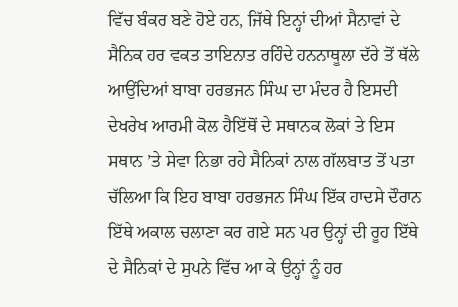ਵਿੱਚ ਬੰਕਰ ਬਣੇ ਹੋਏ ਹਨ, ਜਿੱਥੇ ਇਨ੍ਹਾਂ ਦੀਆਂ ਸੈਨਾਵਾਂ ਦੇ ਸੈਨਿਕ ਹਰ ਵਕਤ ਤਾਇਨਾਤ ਰਹਿੰਦੇ ਹਨਨਾਥੂਲਾ ਦੱਰੇ ਤੋਂ ਥੱਲੇ ਆਉਂਦਿਆਂ ਬਾਬਾ ਹਰਭਜਨ ਸਿੰਘ ਦਾ ਮੰਦਰ ਹੈ ਇਸਦੀ ਦੇਖਰੇਖ ਆਰਮੀ ਕੋਲ ਹੈਇੱਥੋਂ ਦੇ ਸਥਾਨਕ ਲੋਕਾਂ ਤੇ ਇਸ ਸਥਾਨ ’ਤੇ ਸੇਵਾ ਨਿਭਾ ਰਹੇ ਸੈਨਿਕਾਂ ਨਾਲ ਗੱਲਬਾਤ ਤੋਂ ਪਤਾ ਚੱਲਿਆ ਕਿ ਇਹ ਬਾਬਾ ਹਰਭਜਨ ਸਿੰਘ ਇੱਕ ਹਾਦਸੇ ਦੌਰਾਨ ਇੱਥੇ ਅਕਾਲ ਚਲਾਣਾ ਕਰ ਗਏ ਸਨ ਪਰ ਉਨ੍ਹਾਂ ਦੀ ਰੂਹ ਇੱਥੇ ਦੇ ਸੈਨਿਕਾਂ ਦੇ ਸੁਪਨੇ ਵਿੱਚ ਆ ਕੇ ਉਨ੍ਹਾਂ ਨੂੰ ਹਰ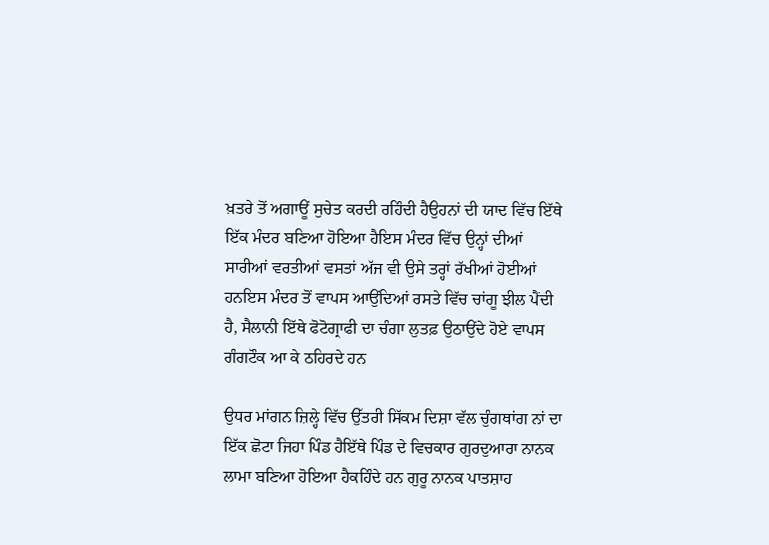ਖ਼ਤਰੇ ਤੋਂ ਅਗਾਊਂ ਸੁਚੇਤ ਕਰਦੀ ਰਹਿੰਦੀ ਹੈ‌ਉਹਨਾਂ ਦੀ ਯਾਦ ਵਿੱਚ ਇੱਥੇ ਇੱਕ ਮੰਦਰ ਬਣਿਆ ਹੋਇਆ ਹੈਇਸ ਮੰਦਰ ਵਿੱਚ ਉਨ੍ਹਾਂ ਦੀਆਂ ਸਾਰੀਆਂ ਵਰਤੀਆਂ ਵਸਤਾਂ ਅੱਜ ਵੀ ਉਸੇ ਤਰ੍ਹਾਂ ਰੱਖੀਆਂ ਹੋਈਆਂ ਹਨਇਸ ਮੰਦਰ ਤੋਂ ਵਾਪਸ ਆਉਂਦਿਆਂ ਰਸਤੇ ਵਿੱਚ ਚਾਂਗੂ ਝੀਲ ਪੈਂਦੀ ਹੈ, ਸੈਲਾਨੀ ਇੱਥੇ ਫੋਟੋਗ੍ਰਾਫੀ ਦਾ ਚੰਗਾ ਲੁਤਫ਼ ਉਠਾਉਂਦੇ ਹੋਏ ਵਾਪਸ ਗੰਗਟੌਕ ਆ ਕੇ ਠਹਿਰਦੇ ਹਨ

ਉਧਰ ਮਾਂਗਨ ਜ਼ਿਲ੍ਹੇ ਵਿੱਚ ਉੱਤਰੀ ਸਿੱਕਮ ਦਿਸ਼ਾ ਵੱਲ ਚੁੰਗਥਾਂਗ ਨਾਂ ਦਾ ਇੱਕ ਛੋਟਾ ਜਿਹਾ ਪਿੰਡ ਹੈਇੱਥੇ ਪਿੰਡ ਦੇ ਵਿਚਕਾਰ ਗੁਰਦੁਆਰਾ ਨਾਨਕ ਲਾਮਾ ਬਣਿਆ ਹੋਇਆ ਹੈਕਹਿੰਦੇ ਹਨ ਗੁਰੂ ਨਾਨਕ ਪਾਤਸ਼ਾਹ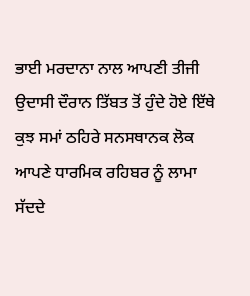ਭਾਈ ਮਰਦਾਨਾ ਨਾਲ ਆਪਣੀ ਤੀਜੀ ਉਦਾਸੀ ਦੌਰਾਨ ਤਿੱਬਤ ਤੋਂ ਹੁੰਦੇ ਹੋਏ ਇੱਥੇ ਕੁਝ ਸਮਾਂ ਠਹਿਰੇ ਸਨਸਥਾਨਕ ਲੋਕ ਆਪਣੇ ਧਾਰਮਿਕ ਰਹਿਬਰ ਨੂੰ ਲਾਮਾ ਸੱਦਦੇ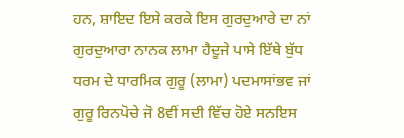ਹਨ, ਸ਼ਾਇਦ ਇਸੇ ਕਰਕੇ ਇਸ ਗੁਰਦੁਆਰੇ ਦਾ ਨਾਂ ਗੁਰਦੁਆਰਾ ਨਾਨਕ ਲਾਮਾ ਹੈਦੂਜੇ ਪਾਸੇ ਇੱਥੇ ਬੁੱਧ ਧਰਮ ਦੇ ਧਾਰਮਿਕ ਗੁਰੂ (ਲਾਮਾ) ਪਦਮਾਸਾਂਭਵ ਜਾਂ ਗੁਰੂ ਰਿਨਪੋਚੇ ਜੋ 8ਵੀਂ ਸਦੀ ਵਿੱਚ ਹੋਏ ਸਨਇਸ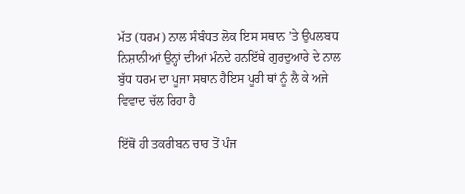ਮੱਤ (ਧਰਮ) ਨਾਲ ਸੰਬੰਧਤ ਲੋਕ ਇਸ ਸਥਾਨ ’ਤੇ ਉਪਲਬਧ ਨਿਸ਼ਾਨੀਆਂ ਉਨ੍ਹਾਂ ਦੀਆਂ ਮੰਨਦੇ ਹਨਇੱਥੇ ਗੁਰਦੁਆਰੇ ਦੇ ਨਾਲ ਬੁੱਧ ਧਰਮ ਦਾ ਪੂਜਾ ਸਥਾਨ ਹੈਇਸ ਪੂਰੀ ਥਾਂ ਨੂੰ ਲੈ ਕੇ ਅਜੇ ਵਿਵਾਦ ਚੱਲ ਰਿਹਾ ਹੈ

ਇੱਥੋਂ ਹੀ ਤਕਰੀਬਨ ਚਾਰ ਤੋਂ ਪੰਜ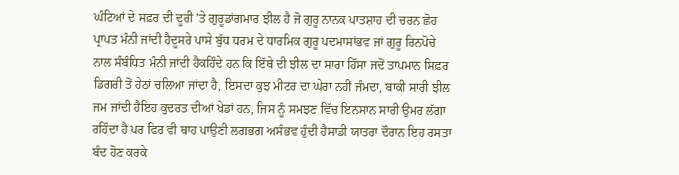ਘੰਟਿਆਂ ਦੇ ਸਫ਼ਰ ਦੀ ਦੂਰੀ ’ਤੇ ਗੁਰੂਡਾਂਗਮਾਰ ਝੀਲ ਹੈ ਜੋ ਗੁਰੂ ਨਾਨਕ ਪਾਤਸ਼ਾਹ ਦੀ ਚਰਨ ਛੋਹ ਪ੍ਰਾਪਤ ਮੰਨੀ ਜਾਂਦੀ ਹੈਦੂਸਰੇ ਪਾਸੇ ਬੁੱਧ ਧਰਮ ਦੇ ਧਾਰਮਿਕ ਗੁਰੂ ਪਦਮਾਸਾਂਭਵ ਜਾਂ ਗੁਰੂ ਰਿਨਪੋਚੇ ਨਾਲ ਸੰਬੰਧਿਤ ਮੰਨੀ ਜਾਂਦੀ ਹੈਕਹਿੰਦੇ ਹਨ ਕਿ ਇੱਥੇ ਦੀ ਝੀਲ ਦਾ ਸਾਰਾ ਹਿੱਸਾ ਜਦੋਂ ਤਾਪਮਾਨ ਸਿਫ਼ਰ ਡਿਗਰੀ ਤੋਂ ਹੇਠਾਂ ਚਲਿਆ ਜਾਂਦਾ ਹੈ, ਇਸਦਾ ਕੁਝ ਮੀਟਰ ਦਾ ਘੇਰਾ ਨਹੀਂ ਜੰਮਦਾ, ਬਾਕੀ ਸਾਰੀ ਝੀਲ ਜਮ ਜਾਂਦੀ ਹੈਇਹ ਕੁਦਰਤ ਦੀਆਂ ਖੇਡਾਂ ਹਨ, ਜਿਸ ਨੂੰ ਸਮਝਣ ਵਿੱਚ ਇਨਸਾਨ ਸਾਰੀ ਉਮਰ ਲੱਗਾ ਰਹਿੰਦਾ ਹੈ ਪਰ ਫਿਰ ਵੀ ਥਾਹ ਪਾਉਣੀ ਲਗਭਗ ਅਸੰਭਵ ਹੁੰਦੀ ਹੈਸਾਡੀ ਯਾਤਰਾ ਦੌਰਾਨ ਇਹ ਰਸਤਾ ਬੰਦ ਹੋਣ ਕਰਕੇ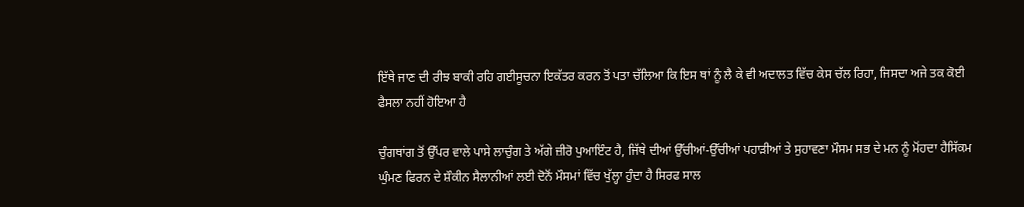ਇੱਥੇ ਜਾਣ ਦੀ ਰੀਝ ਬਾਕੀ ਰਹਿ ਗਈਸੂਚਨਾ ਇਕੱਤਰ ਕਰਨ ਤੋਂ ਪਤਾ ਚੱਲਿਆ ਕਿ ਇਸ ਥਾਂ ਨੂੰ ਲੈ ਕੇ ਵੀ ਅਦਾਲਤ ਵਿੱਚ ਕੇਸ ਚੱਲ ਰਿਹਾ, ਜਿਸਦਾ ਅਜੇ ਤਕ ਕੋਈ ਫੈਸਲਾ ਨਹੀਂ ਹੋਇਆ ਹੈ

ਚੁੰਗਥਾਂਗ ਤੋਂ ਉੱਪਰ ਵਾਲੇ ਪਾਸੇ ਲਾਚੁੰਗ ਤੇ ਅੱਗੇ ਜ਼ੀਰੋ ਪੁਆਇੰਟ ਹੈ, ਜਿੱਥੇ ਦੀਆਂ ਉੱਚੀਆਂ-ਉੱਚੀਆਂ ਪਹਾੜੀਆਂ ਤੇ ਸੁਹਾਵਣਾ ਮੌਸਮ ਸਭ ਦੇ ਮਨ ਨੂੰ ਮੋਂਹਦਾ ਹੈਸਿੱਕਮ ਘੁੰਮਣ ਫਿਰਨ ਦੇ ਸ਼ੌਕੀਨ ਸੈਲਾਨੀਆਂ ਲਈ ਦੋਨੋਂ ਮੌਸਮਾਂ ਵਿੱਚ ਖੁੱਲ੍ਹਾ ਹੁੰਦਾ ਹੈ ਸਿਰਫ ਸਾਲ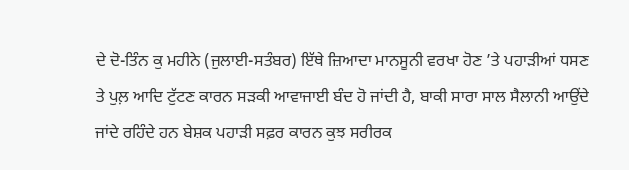ਦੇ ਦੋ-ਤਿੰਨ ਕੁ ਮਹੀਨੇ (ਜੁਲਾਈ-ਸਤੰਬਰ) ਇੱਥੇ ਜ਼ਿਆਦਾ ਮਾਨਸੂਨੀ ਵਰਖਾ ਹੋਣ ’ਤੇ ਪਹਾੜੀਆਂ ਧਸਣ ਤੇ ਪੁਲ਼ ਆਦਿ ਟੁੱਟਣ ਕਾਰਨ ਸੜਕੀ ਆਵਾਜਾਈ ਬੰਦ ਹੋ ਜਾਂਦੀ ਹੈ, ਬਾਕੀ ਸਾਰਾ ਸਾਲ ਸੈਲਾਨੀ ਆਉਂਦੇ ਜਾਂਦੇ ਰਹਿੰਦੇ ਹਨ ਬੇਸ਼ਕ ਪਹਾੜੀ ਸਫ਼ਰ ਕਾਰਨ ਕੁਝ ਸਰੀਰਕ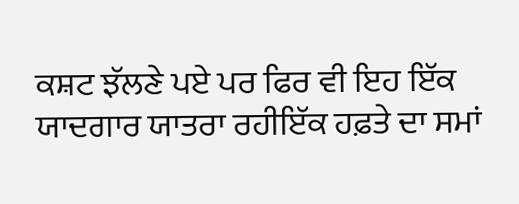ਕਸ਼ਟ ਝੱਲਣੇ ਪਏ ਪਰ ਫਿਰ ਵੀ ਇਹ ਇੱਕ ਯਾਦਗਾਰ ਯਾਤਰਾ ਰਹੀਇੱਕ ਹਫ਼ਤੇ ਦਾ ਸਮਾਂ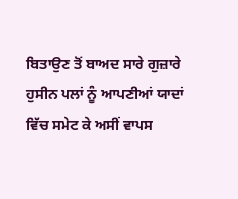ਬਿਤਾਉਣ ਤੋਂ ਬਾਅਦ ਸਾਰੇ ਗੁਜ਼ਾਰੇ ਹੁਸੀਨ ਪਲਾਂ ਨੂੰ ਆਪਣੀਆਂ ਯਾਦਾਂ ਵਿੱਚ ਸਮੇਟ ਕੇ ਅਸੀਂ ਵਾਪਸ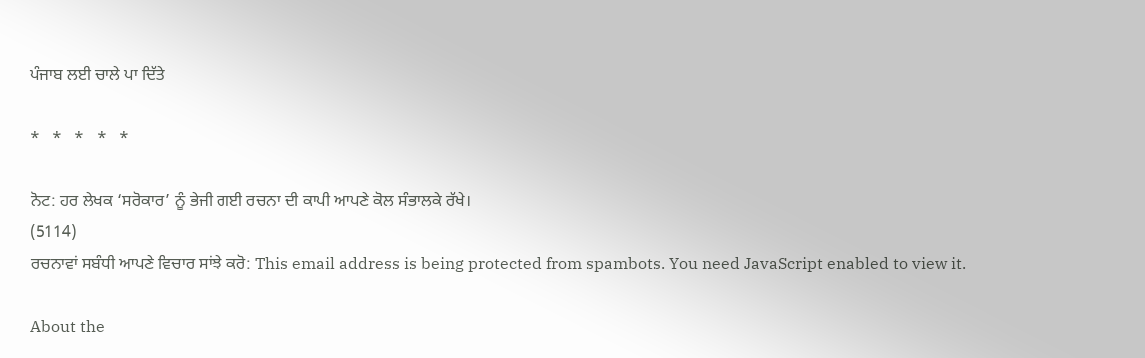ਪੰਜਾਬ ਲਈ ਚਾਲੇ ਪਾ ਦਿੱਤੇ

*   *   *   *   *

ਨੋਟ: ਹਰ ਲੇਖਕ ‘ਸਰੋਕਾਰ’ ਨੂੰ ਭੇਜੀ ਗਈ ਰਚਨਾ ਦੀ ਕਾਪੀ ਆਪਣੇ ਕੋਲ ਸੰਭਾਲਕੇ ਰੱਖੇ।
(5114)
ਰਚਨਾਵਾਂ ਸਬੰਧੀ ਆਪਣੇ ਵਿਚਾਰ ਸਾਂਝੇ ਕਰੋ: This email address is being protected from spambots. You need JavaScript enabled to view it.

About the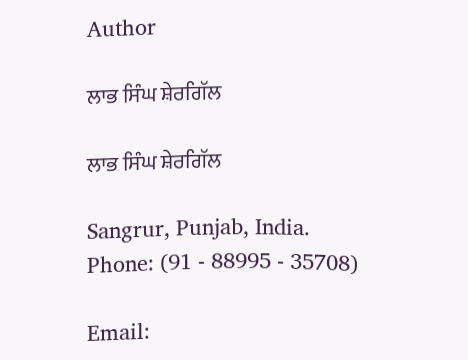Author

ਲਾਭ ਸਿੰਘ ਸ਼ੇਰਗਿੱਲ

ਲਾਭ ਸਿੰਘ ਸ਼ੇਰਗਿੱਲ

Sangrur, Punjab, India.
Phone: (91 - 88995 - 35708)

Email: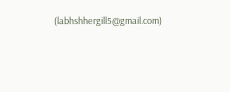(labhshhergill5@gmail.com)